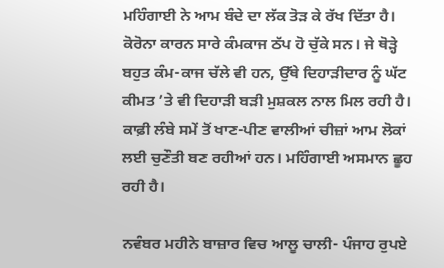ਮਹਿੰਗਾਈ ਨੇ ਆਮ ਬੰਦੇ ਦਾ ਲੱਕ ਤੋੜ ਕੇ ਰੱਖ ਦਿੱਤਾ ਹੈ। ਕੋਰੋਨਾ ਕਾਰਨ ਸਾਰੇ ਕੰਮਕਾਜ ਠੱਪ ਹੋ ਚੁੱਕੇ ਸਨ। ਜੇ ਥੋੜ੍ਹੇ ਬਹੁਤ ਕੰਮ-ਕਾਜ ਚੱਲੇ ਵੀ ਹਨ, ਉੱਥੇ ਦਿਹਾੜੀਦਾਰ ਨੂੰ ਘੱਟ ਕੀਮਤ ’ਤੇ ਵੀ ਦਿਹਾੜੀ ਬੜੀ ਮੁਸ਼ਕਲ ਨਾਲ ਮਿਲ ਰਹੀ ਹੈ। ਕਾਫ਼ੀ ਲੰਬੇ ਸਮੇਂ ਤੋਂ ਖਾਣ-ਪੀਣ ਵਾਲੀਆਂ ਚੀਜ਼ਾਂ ਆਮ ਲੋਕਾਂ ਲਈ ਚੁਣੌਤੀ ਬਣ ਰਹੀਆਂ ਹਨ। ਮਹਿੰਗਾਈ ਅਸਮਾਨ ਛੂਹ ਰਹੀ ਹੈ।

ਨਵੰਬਰ ਮਹੀਨੇ ਬਾਜ਼ਾਰ ਵਿਚ ਆਲੂ ਚਾਲੀ- ਪੰਜਾਹ ਰੁਪਏ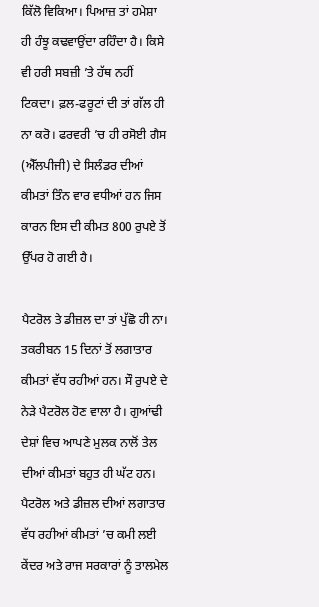ਕਿੱਲੋ ਵਿਕਿਆ। ਪਿਆਜ਼ ਤਾਂ ਹਮੇਸ਼ਾ ਹੀ ਹੰਝੂ ਕਢਵਾਉਂਦਾ ਰਹਿੰਦਾ ਹੈ। ਕਿਸੇ ਵੀ ਹਰੀ ਸਬਜ਼ੀ ’ਤੇ ਹੱਥ ਨਹੀਂ ਟਿਕਦਾ। ਫ਼ਲ-ਫਰੂਟਾਂ ਦੀ ਤਾਂ ਗੱਲ ਹੀ ਨਾ ਕਰੋ। ਫਰਵਰੀ ’ਚ ਹੀ ਰਸੋਈ ਗੈਸ (ਐੱਲਪੀਜੀ) ਦੇ ਸਿਲੰਡਰ ਦੀਆਂ ਕੀਮਤਾਂ ਤਿੰਨ ਵਾਰ ਵਧੀਆਂ ਹਨ ਜਿਸ ਕਾਰਨ ਇਸ ਦੀ ਕੀਮਤ 800 ਰੁਪਏ ਤੋਂ ਉੱਪਰ ਹੋ ਗਈ ਹੈ।

ਪੈਟਰੋਲ ਤੇ ਡੀਜ਼ਲ ਦਾ ਤਾਂ ਪੁੱਛੋ ਹੀ ਨਾ। ਤਕਰੀਬਨ 15 ਦਿਨਾਂ ਤੋਂ ਲਗਾਤਾਰ ਕੀਮਤਾਂ ਵੱਧ ਰਹੀਆਂ ਹਨ। ਸੌ ਰੁਪਏ ਦੇ ਨੇੜੇ ਪੈਟਰੋਲ ਹੋਣ ਵਾਲਾ ਹੈ। ਗੁਆਂਢੀ ਦੇਸ਼ਾਂ ਵਿਚ ਆਪਣੇ ਮੁਲਕ ਨਾਲੋਂ ਤੇਲ ਦੀਆਂ ਕੀਮਤਾਂ ਬਹੁਤ ਹੀ ਘੱਟ ਹਨ। ਪੈਟਰੋਲ ਅਤੇ ਡੀਜ਼ਲ ਦੀਆਂ ਲਗਾਤਾਰ ਵੱਧ ਰਹੀਆਂ ਕੀਮਤਾਂ ’ਚ ਕਮੀ ਲਈ ਕੇਂਦਰ ਅਤੇ ਰਾਜ ਸਰਕਾਰਾਂ ਨੂੰ ਤਾਲਮੇਲ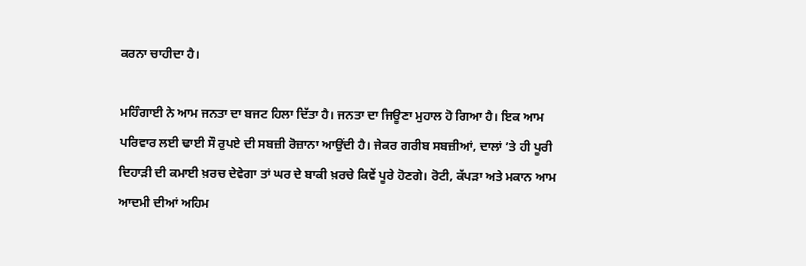ਕਰਨਾ ਚਾਹੀਦਾ ਹੈ।

ਮਹਿੰਗਾਈ ਨੇ ਆਮ ਜਨਤਾ ਦਾ ਬਜਟ ਹਿਲਾ ਦਿੱਤਾ ਹੈ। ਜਨਤਾ ਦਾ ਜਿਊਣਾ ਮੁਹਾਲ ਹੋ ਗਿਆ ਹੈ। ਇਕ ਆਮ ਪਰਿਵਾਰ ਲਈ ਢਾਈ ਸੌ ਰੁਪਏ ਦੀ ਸਬਜ਼ੀ ਰੋਜ਼ਾਨਾ ਆਉਂਦੀ ਹੈ। ਜੇਕਰ ਗਰੀਬ ਸਬਜ਼ੀਆਂ, ਦਾਲਾਂ ’ਤੇ ਹੀ ਪੂਰੀ ਦਿਹਾੜੀ ਦੀ ਕਮਾਈ ਖ਼ਰਚ ਦੇਵੇਗਾ ਤਾਂ ਘਰ ਦੇ ਬਾਕੀ ਖ਼ਰਚੇ ਕਿਵੇਂ ਪੂਰੇ ਹੋਣਗੇ। ਰੋਟੀ, ਕੱਪੜਾ ਅਤੇ ਮਕਾਨ ਆਮ ਆਦਮੀ ਦੀਆਂ ਅਹਿਮ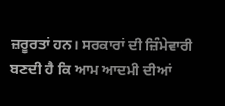ਜ਼ਰੂਰਤਾਂ ਹਨ। ਸਰਕਾਰਾਂ ਦੀ ਜ਼ਿੰਮੇਵਾਰੀ ਬਣਦੀ ਹੈ ਕਿ ਆਮ ਆਦਮੀ ਦੀਆਂ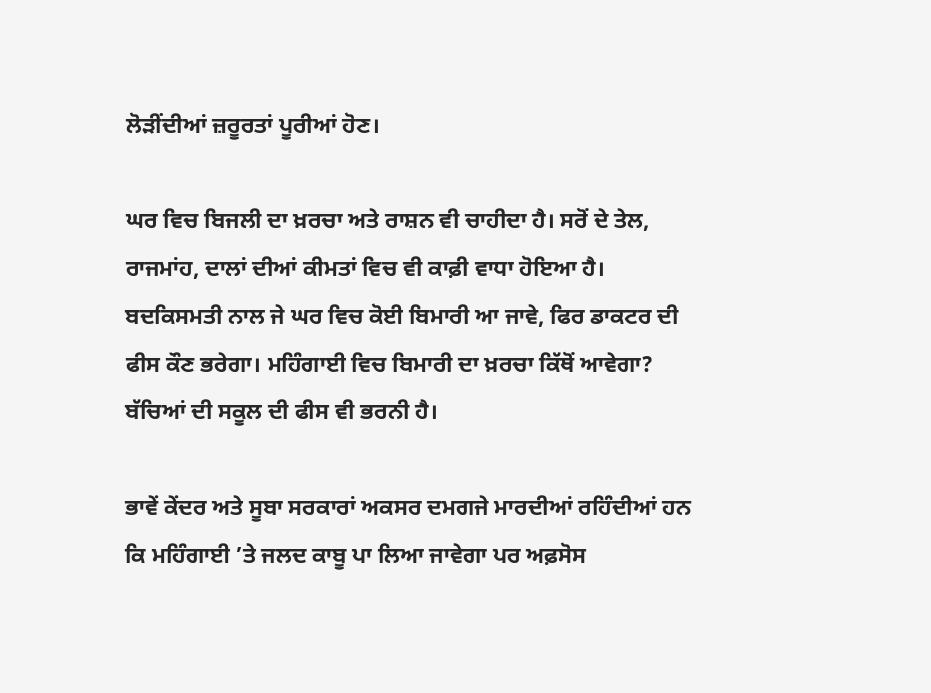ਲੋੜੀਂਦੀਆਂ ਜ਼ਰੂਰਤਾਂ ਪੂਰੀਆਂ ਹੋਣ।

ਘਰ ਵਿਚ ਬਿਜਲੀ ਦਾ ਖ਼ਰਚਾ ਅਤੇ ਰਾਸ਼ਨ ਵੀ ਚਾਹੀਦਾ ਹੈ। ਸਰੋਂ ਦੇ ਤੇਲ, ਰਾਜਮਾਂਹ, ਦਾਲਾਂ ਦੀਆਂ ਕੀਮਤਾਂ ਵਿਚ ਵੀ ਕਾਫ਼ੀ ਵਾਧਾ ਹੋਇਆ ਹੈ। ਬਦਕਿਸਮਤੀ ਨਾਲ ਜੇ ਘਰ ਵਿਚ ਕੋਈ ਬਿਮਾਰੀ ਆ ਜਾਵੇ, ਫਿਰ ਡਾਕਟਰ ਦੀ ਫੀਸ ਕੌਣ ਭਰੇਗਾ। ਮਹਿੰਗਾਈ ਵਿਚ ਬਿਮਾਰੀ ਦਾ ਖ਼ਰਚਾ ਕਿੱਥੋਂ ਆਵੇਗਾ? ਬੱਚਿਆਂ ਦੀ ਸਕੂਲ ਦੀ ਫੀਸ ਵੀ ਭਰਨੀ ਹੈ।

ਭਾਵੇਂ ਕੇਂਦਰ ਅਤੇ ਸੂਬਾ ਸਰਕਾਰਾਂ ਅਕਸਰ ਦਮਗਜੇ ਮਾਰਦੀਆਂ ਰਹਿੰਦੀਆਂ ਹਨ ਕਿ ਮਹਿੰਗਾਈ ’ਤੇ ਜਲਦ ਕਾਬੂ ਪਾ ਲਿਆ ਜਾਵੇਗਾ ਪਰ ਅਫ਼ਸੋਸ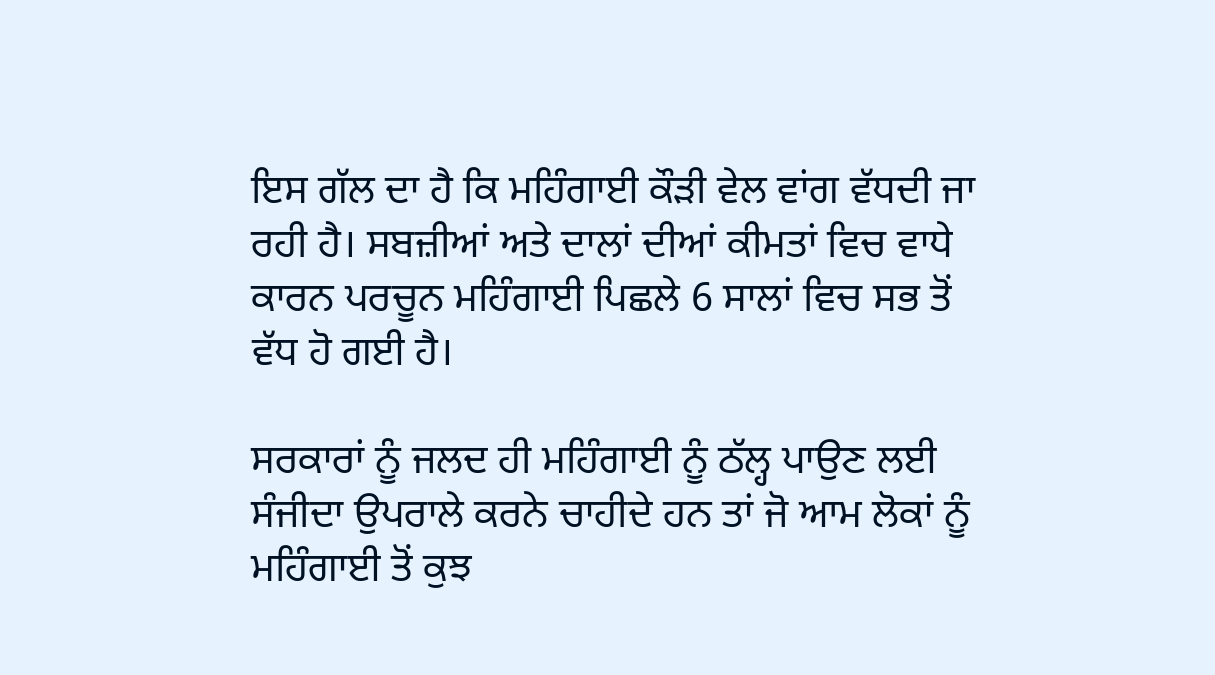ਇਸ ਗੱਲ ਦਾ ਹੈ ਕਿ ਮਹਿੰਗਾਈ ਕੌੜੀ ਵੇਲ ਵਾਂਗ ਵੱਧਦੀ ਜਾ ਰਹੀ ਹੈ। ਸਬਜ਼ੀਆਂ ਅਤੇ ਦਾਲਾਂ ਦੀਆਂ ਕੀਮਤਾਂ ਵਿਚ ਵਾਧੇ ਕਾਰਨ ਪਰਚੂਨ ਮਹਿੰਗਾਈ ਪਿਛਲੇ 6 ਸਾਲਾਂ ਵਿਚ ਸਭ ਤੋਂ ਵੱਧ ਹੋ ਗਈ ਹੈ।

ਸਰਕਾਰਾਂ ਨੂੰ ਜਲਦ ਹੀ ਮਹਿੰਗਾਈ ਨੂੰ ਠੱਲ੍ਹ ਪਾਉਣ ਲਈ ਸੰਜੀਦਾ ਉਪਰਾਲੇ ਕਰਨੇ ਚਾਹੀਦੇ ਹਨ ਤਾਂ ਜੋ ਆਮ ਲੋਕਾਂ ਨੂੰ ਮਹਿੰਗਾਈ ਤੋਂ ਕੁਝ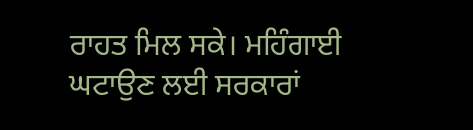ਰਾਹਤ ਮਿਲ ਸਕੇ। ਮਹਿੰਗਾਈ ਘਟਾਉਣ ਲਈ ਸਰਕਾਰਾਂ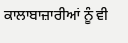ਕਾਲਾਬਾਜ਼ਾਰੀਆਂ ਨੂੰ ਵੀ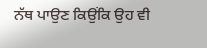ਨੱਥ ਪਾਉਣ ਕਿਉਂਕਿ ਉਹ ਵੀ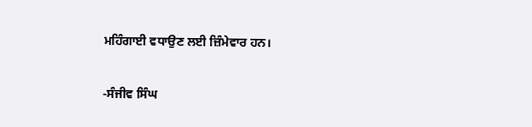ਮਹਿੰਗਾਈ ਵਧਾਉਣ ਲਈ ਜ਼ਿੰਮੇਵਾਰ ਹਨ।

-ਸੰਜੀਵ ਸਿੰਘ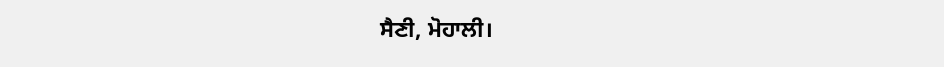ਸੈਣੀ, ਮੋਹਾਲੀ।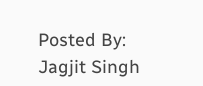Posted By: Jagjit Singh